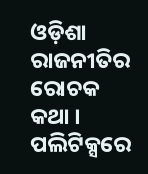ଓଡ଼ିଶା ରାଜନୀତିର ରୋଚକ କଥା । ପଲିଟିକ୍ସରେ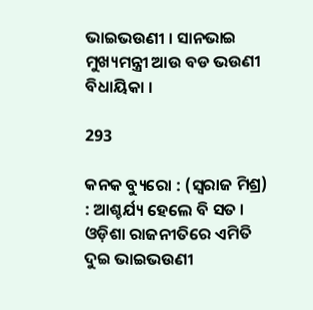ଭାଇଭଉଣୀ । ସାନଭାଇ ମୁଖ୍ୟମନ୍ତ୍ରୀ ଆଉ ବଡ ଭଉଣୀ ବିଧାୟିକା ।

293

କନକ ବ୍ୟୁରୋ : (ସ୍ୱରାଜ ମିଶ୍ର) : ଆଶ୍ଚର୍ଯ୍ୟ ହେଲେ ବି ସତ । ଓଡ଼ିଶା ରାଜନୀତିରେ ଏମିତି ଦୁଇ ଭାଇଭଉଣୀ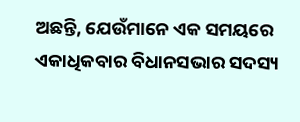ଅଛନ୍ତି, ଯେଉଁମାନେ ଏକ ସମୟରେ ଏକାଧିକବାର ବିଧାନସଭାର ସଦସ୍ୟ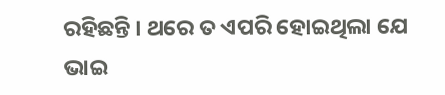ରହିଛନ୍ତି । ଥରେ ତ ଏପରି ହୋଇଥିଲା ଯେ ଭାଇ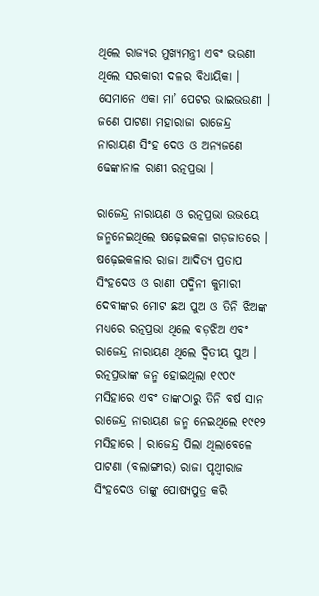ଥିଲେ ରାଜ୍ୟର ମୁଖ୍ୟମନ୍ତ୍ରୀ ଏବଂ ଭଉଣୀ ଥିଲେ ସରକାରୀ ଦଳର ବିଧାୟିକା । ସେମାନେ ଏକା ମା’ ପେଟର ଭାଇଭଉଣୀ । ଜଣେ ପାଟଣା ମହାରାଜା ରାଜେନ୍ଦ୍ର ନାରାୟଣ ସିଂହ ଦେଓ ଓ ଅନ୍ୟଜଣେ ଢେଙ୍କାନାଳ ରାଣୀ ରତ୍ନପ୍ରଭା ।

ରାଜେନ୍ଦ୍ର ନାରାୟଣ ଓ ରତ୍ନପ୍ରଭା ଉଭୟେ ଜନ୍ମନେଇଥିଲେ ଷଢ଼େଇକଳା ଗଡ଼ଜାତରେ । ଷଢ଼େଇକଳାର ରାଜା ଆଦିତ୍ୟ ପ୍ରତାପ ସିଂହଦେଓ ଓ ରାଣୀ ପଦ୍ମିନୀ କୁମାରୀ ଦେବୀଙ୍କର ମୋଟ ଛଅ ପୁଅ ଓ ତିନି ଝିଅଙ୍କ ମଧ୍ୟରେ ରତ୍ନପ୍ରଭା ଥିଲେ ବଡ଼ଝିଅ ଏବଂ ରାଜେନ୍ଦ୍ର ନାରାୟଣ ଥିଲେ ଦ୍ଵିତୀୟ ପୁଅ । ରତ୍ନପ୍ରଭାଙ୍କ ଜନ୍ମ ହୋଇଥିଲା ୧୯୦୯ ମସିହାରେ ଏବଂ ତାଙ୍କଠାରୁ ତିନି ବର୍ଷ ସାନ ରାଜେନ୍ଦ୍ର ନାରାୟଣ ଜନ୍ମ ନେଇଥିଲେ ୧୯୧୨ ମସିହାରେ । ରାଜେନ୍ଦ୍ର ପିଲା ଥିଲାବେଳେ ପାଟଣା (ବଲାଙ୍ଗୀର) ରାଜା ପୃଥ୍ଵୀରାଜ ସିଂହଦେଓ ତାଙ୍କୁ ପୋଷ୍ୟପୁତ୍ର କରି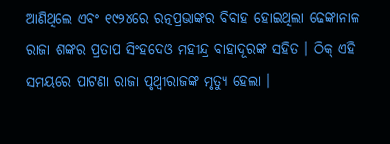ଆଣିଥିଲେ ଏବଂ ୧୯୨୪ରେ ରତ୍ନପ୍ରଭାଙ୍କର ବିବାହ ହୋଇଥିଲା ଢେଙ୍କାନାଳ ରାଜା ଶଙ୍କର ପ୍ରତାପ ସିଂହଦେଓ ମହୀନ୍ଦ୍ର ବାହାଦୂରଙ୍କ ସହିତ । ଠିକ୍ ଏହି ସମୟରେ ପାଟଣା ରାଜା ପୃଥ୍ଵୀରାଜଙ୍କ ମୃତ୍ୟୁ ହେଲା ।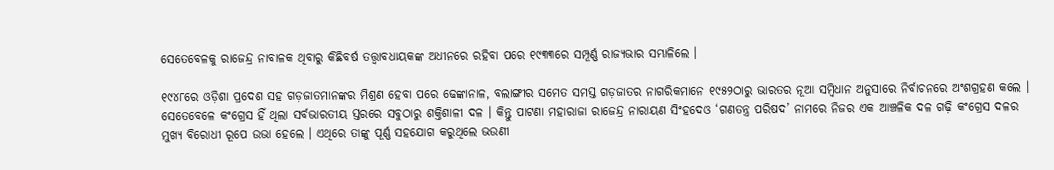ସେତେବେଳକୁ ରାଜେନ୍ଦ୍ର ନାବାଳକ ଥିବାରୁ କିଛିବର୍ଷ ତତ୍ତ୍ଵାବଧାୟକଙ୍କ ଅଧୀନରେ ରହିବା ପରେ ୧୯୩୩ରେ ସମ୍ପୂର୍ଣ୍ଣ ରାଜ୍ୟଭାର ସମ୍ଭାଳିଲେ ।

୧୯୪୮ରେ ଓଡ଼ିଶା ପ୍ରଦେଶ ସହ ଗଡ଼ଜାତମାନଙ୍କର ମିଶ୍ରଣ ହେବା ପରେ ଢେଙ୍କାନାଳ, ବଲାଙ୍ଗୀର ସମେତ ସମସ୍ତ ଗଡ଼ଜାତର ନାଗରିକମାନେ ୧୯୫୨ଠାରୁ ଭାରତର ନୂଆ ସମ୍ବିଧାନ ଅନୁସାରେ ନିର୍ବାଚନରେ ଅଂଶଗ୍ରହଣ କଲେ । ସେତେବେଳେ କଂଗ୍ରେସ ହିଁ ଥିଲା ସର୍ବଭାରତୀୟ ସ୍ତରରେ ସବୁଠାରୁ ଶକ୍ତିଶାଳୀ ଦଳ । କିନ୍ତୁ ପାଟଣା ମହାରାଜା ରାଜେନ୍ଦ୍ର ନାରାୟଣ ସିଂହଦେଓ ‘ଗଣତନ୍ତ୍ର ପରିଷଦ’ ନାମରେ ନିଜର ଏକ ଆଞ୍ଚଳିକ ଦଳ ଗଢ଼ି କଂଗ୍ରେସ ଦଳର ମୁଖ୍ୟ ବିରୋଧୀ ରୂପେ ଉଭା ହେଲେ । ଏଥିରେ ତାଙ୍କୁ ପୂର୍ଣ୍ଣ ସହଯୋଗ କରୁଥିଲେ ଭଉଣୀ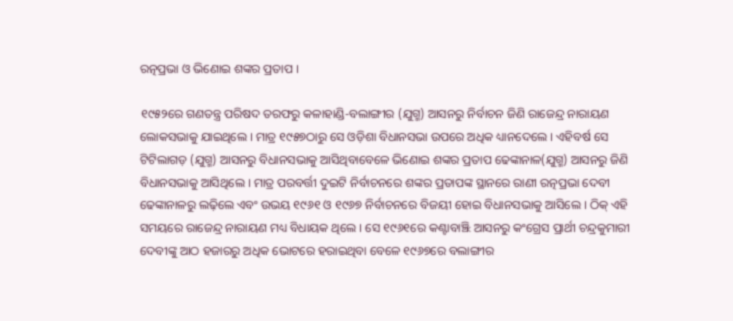ରତ୍ନପ୍ରଭା ଓ ଭିଣୋଇ ଶଙ୍କର ପ୍ରତାପ ।

୧୯୫୨ରେ ଗଣତନ୍ତ୍ର ପରିଷଦ ତରଫରୁ କଳାହାଣ୍ଡି-ବଲାଙ୍ଗୀର (ଯୁଗ୍ମ) ଆସନରୁ ନିର୍ବାଚନ ଜିଣି ରାଜେନ୍ଦ୍ର ନାରାୟଣ ଲୋକସଭାକୁ ଯାଇଥିଲେ । ମାତ୍ର ୧୯୫୭ଠାରୁ ସେ ଓଡ଼ିଶା ବିଧାନସଭା ଉପରେ ଅଧିକ ଧ୍ୟାନଦେଲେ । ଏହିବର୍ଷ ସେ ଟିଟିଲାଗଡ଼ (ଯୁଗ୍ମ) ଆସନରୁ ବିଧାନସଭାକୁ ଆସିଥିବାବେଳେ ଭିଣୋଇ ଶଙ୍କର ପ୍ରତାପ ଢେଙ୍କାନାଳ(ଯୁଗ୍ମ) ଆସନରୁ ଜିଣି ବିଧାନସଭାକୁ ଆସିଥିଲେ । ମାତ୍ର ପରବର୍ତ୍ତୀ ଦୁଇଟି ନିର୍ବାଚନରେ ଶଙ୍କର ପ୍ରତାପଙ୍କ ସ୍ଥାନରେ ରାଣୀ ରତ୍ନପ୍ରଭା ଦେବୀ ଢେଙ୍କାନାଳରୁ ଲଢ଼ିଲେ ଏବଂ ଉଭୟ ୧୯୬୧ ଓ ୧୯୬୭ ନିର୍ବାଚନରେ ବିଜୟୀ ହୋଇ ବିଧାନସଭାକୁ ଆସିଲେ । ଠିକ୍ ଏହି ସମୟରେ ରାଜେନ୍ଦ୍ର ନାରାୟଣ ମଧ୍ୟ ବିଧାୟକ ଥିଲେ । ସେ ୧୯୬୧ରେ କଣ୍ଟାବାଞ୍ଝି ଆସନରୁ କଂଗ୍ରେସ ପ୍ରାର୍ଥୀ ଚନ୍ଦ୍ରକୁମାରୀ ଦେବୀଙ୍କୁ ଆଠ ହଜାରରୁ ଅଧିକ ଭୋଟରେ ହରାଇଥିବା ବେଳେ ୧୯୬୭ରେ ବଲାଙ୍ଗୀର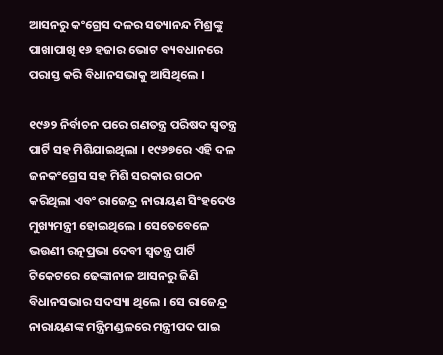ଆସନରୁ କଂଗ୍ରେସ ଦଳର ସତ୍ୟାନନ୍ଦ ମିଶ୍ରଙ୍କୁ ପାଖାପାଖି ୧୬ ହଜାର ଭୋଟ ବ୍ୟବଧାନରେ ପରାସ୍ତ କରି ବିଧାନସଭାକୁ ଆସିଥିଲେ ।

୧୯୬୨ ନିର୍ବାଚନ ପରେ ଗଣତନ୍ତ୍ର ପରିଷଦ ସ୍ୱତନ୍ତ୍ର ପାର୍ଟି ସହ ମିଶିଯାଇଥିଲା । ୧୯୬୭ରେ ଏହି ଦଳ ଜନକଂଗ୍ରେସ ସହ ମିଶି ସରକାର ଗଠନ କରିଥିଲା ଏବଂ ରାଜେନ୍ଦ୍ର ନାରାୟଣ ସିଂହଦେଓ ମୁଖ୍ୟମନ୍ତ୍ରୀ ହୋଇଥିଲେ । ସେତେବେଳେ ଭଉଣୀ ରତ୍ନପ୍ରଭା ଦେବୀ ସ୍ୱତନ୍ତ୍ର ପାର୍ଟି ଟିକେଟରେ ଢେଙ୍କାନାଳ ଆସନରୁ ଜିଣି ବିଧାନସଭାର ସଦସ୍ୟା ଥିଲେ । ସେ ରାଜେନ୍ଦ୍ର ନାରାୟଣଙ୍କ ମନ୍ତ୍ରିମଣ୍ଡଳରେ ମନ୍ତ୍ରୀପଦ ପାଇ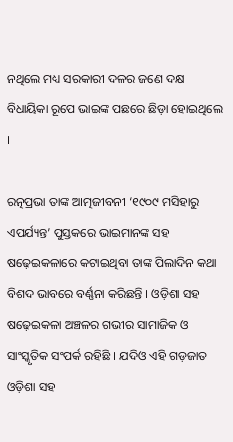ନଥିଲେ ମଧ୍ୟ ସରକାରୀ ଦଳର ଜଣେ ଦକ୍ଷ ବିଧାୟିକା ରୂପେ ଭାଇଙ୍କ ପଛରେ ଛିଡ଼ା ହୋଇଥିଲେ ।

ରତ୍ନପ୍ରଭା ତାଙ୍କ ଆତ୍ମଜୀବନୀ ‘୧୯୦୯ ମସିହାରୁ ଏପର୍ଯ୍ୟନ୍ତ’ ପୁସ୍ତକରେ ଭାଇମାନଙ୍କ ସହ ଷଢ଼େଇକଳାରେ କଟାଇଥିବା ତାଙ୍କ ପିଲାଦିନ କଥା ବିଶଦ ଭାବରେ ବର୍ଣ୍ଣନା କରିଛନ୍ତି । ଓଡ଼ିଶା ସହ ଷଢ଼େଇକଳା ଅଞ୍ଚଳର ଗଭୀର ସାମାଜିକ ଓ ସାଂସ୍କୃତିକ ସଂପର୍କ ରହିଛି । ଯଦିଓ ଏହି ଗଡ଼ଜାତ ଓଡ଼ିଶା ସହ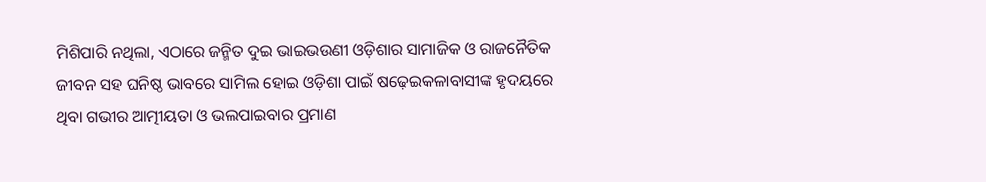ମିଶିପାରି ନଥିଲା, ଏଠାରେ ଜନ୍ମିତ ଦୁଇ ଭାଇଭଉଣୀ ଓଡ଼ିଶାର ସାମାଜିକ ଓ ରାଜନୈତିକ ଜୀବନ ସହ ଘନିଷ୍ଠ ଭାବରେ ସାମିଲ ହୋଇ ଓଡ଼ିଶା ପାଇଁ ଷଢ଼େଇକଳାବାସୀଙ୍କ ହୃଦୟରେ ଥିବା ଗଭୀର ଆତ୍ମୀୟତା ଓ ଭଲପାଇବାର ପ୍ରମାଣ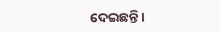ଦେଇଛନ୍ତି ।